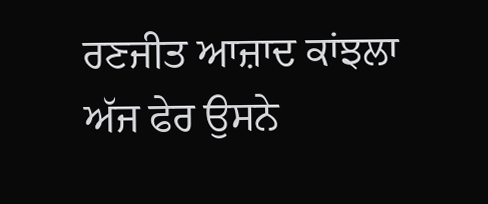ਰਣਜੀਤ ਆਜ਼ਾਦ ਕਾਂਝਲਾ
ਅੱਜ ਫੇਰ ਉਸਨੇ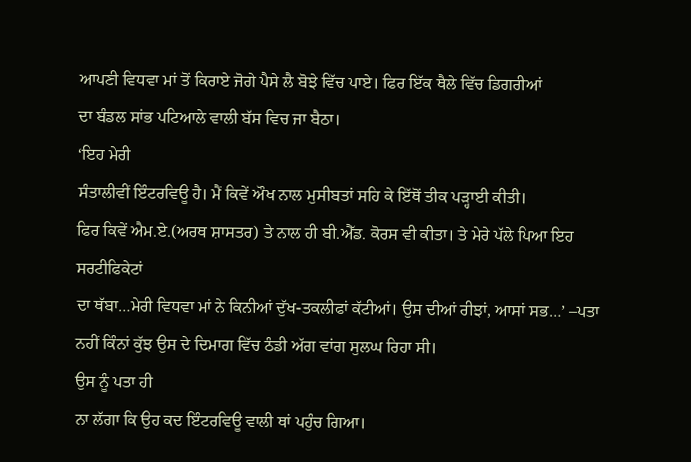ਆਪਣੀ ਵਿਧਵਾ ਮਾਂ ਤੋਂ ਕਿਰਾਏ ਜੋਗੇ ਪੈਸੇ ਲੈ ਬੋਝੇ ਵਿੱਚ ਪਾਏ। ਫਿਰ ਇੱਕ ਥੈਲੇ ਵਿੱਚ ਡਿਗਰੀਆਂ
ਦਾ ਬੰਡਲ ਸਾਂਭ ਪਟਿਆਲੇ ਵਾਲੀ ਬੱਸ ਵਿਚ ਜਾ ਬੈਠਾ।
‘ਇਹ ਮੇਰੀ
ਸੰਤਾਲੀਵੀਂ ਇੰਟਰਵਿਊ ਹੈ। ਮੈਂ ਕਿਵੇਂ ਔਖ ਨਾਲ ਮੁਸੀਬਤਾਂ ਸਹਿ ਕੇ ਇੱਥੋਂ ਤੀਕ ਪੜ੍ਹਾਈ ਕੀਤੀ।
ਫਿਰ ਕਿਵੇਂ ਐਮ.ਏ.(ਅਰਥ ਸ਼ਾਸਤਰ) ਤੇ ਨਾਲ ਹੀ ਬੀ.ਐੱਡ. ਕੋਰਸ ਵੀ ਕੀਤਾ। ਤੇ ਮੇਰੇ ਪੱਲੇ ਪਿਆ ਇਹ ਸਰਟੀਫਿਕੇਟਾਂ
ਦਾ ਥੱਬਾ…ਮੇਰੀ ਵਿਧਵਾ ਮਾਂ ਨੇ ਕਿਨੀਆਂ ਦੁੱਖ-ਤਕਲੀਫਾਂ ਕੱਟੀਆਂ। ਉਸ ਦੀਆਂ ਰੀਝਾਂ, ਆਸਾਂ ਸਭ…’ –ਪਤਾ
ਨਹੀਂ ਕਿੰਨਾਂ ਕੁੱਝ ਉਸ ਦੇ ਦਿਮਾਗ ਵਿੱਚ ਠੰਡੀ ਅੱਗ ਵਾਂਗ ਸੁਲਘ ਰਿਹਾ ਸੀ।
ਉਸ ਨੂੰ ਪਤਾ ਹੀ
ਨਾ ਲੱਗਾ ਕਿ ਉਹ ਕਦ ਇੰਟਰਵਿਊ ਵਾਲੀ ਥਾਂ ਪਹੁੰਚ ਗਿਆ।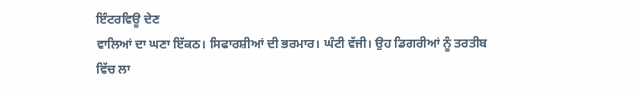ਇੰਟਰਵਿਊ ਦੇਣ
ਵਾਲਿਆਂ ਦਾ ਘਣਾ ਇੱਕਠ। ਸਿਫਾਰਸ਼ੀਆਂ ਦੀ ਭਰਮਾਰ। ਘੰਟੀ ਵੱਜੀ। ਉਹ ਡਿਗਰੀਆਂ ਨੂੰ ਤਰਤੀਬ ਵਿੱਚ ਲਾ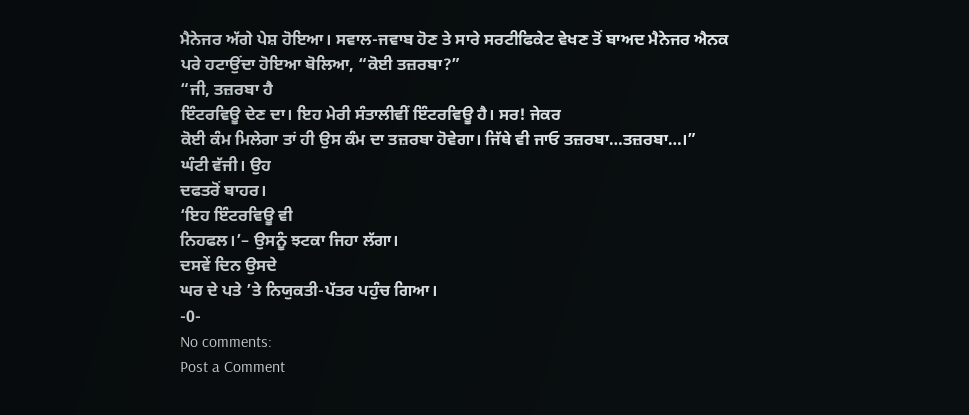ਮੈਨੇਜਰ ਅੱਗੇ ਪੇਸ਼ ਹੋਇਆ। ਸਵਾਲ-ਜਵਾਬ ਹੋਣ ਤੇ ਸਾਰੇ ਸਰਟੀਫਿਕੇਟ ਵੇਖਣ ਤੋਂ ਬਾਅਦ ਮੈਨੇਜਰ ਐਨਕ
ਪਰੇ ਹਟਾਉਂਦਾ ਹੋਇਆ ਬੋਲਿਆ, “ਕੋਈ ਤਜ਼ਰਬਾ?”
“ਜੀ, ਤਜ਼ਰਬਾ ਹੈ
ਇੰਟਰਵਿਊ ਦੇਣ ਦਾ। ਇਹ ਮੇਰੀ ਸੰਤਾਲੀਵੀਂ ਇੰਟਰਵਿਊ ਹੈ। ਸਰ! ਜੇਕਰ
ਕੋਈ ਕੰਮ ਮਿਲੇਗਾ ਤਾਂ ਹੀ ਉਸ ਕੰਮ ਦਾ ਤਜ਼ਰਬਾ ਹੋਵੇਗਾ। ਜਿੱਥੇ ਵੀ ਜਾਓ ਤਜ਼ਰਬਾ…ਤਜ਼ਰਬਾ…।”
ਘੰਟੀ ਵੱਜੀ। ਉਹ
ਦਫਤਰੋਂ ਬਾਹਰ।
‘ਇਹ ਇੰਟਰਵਿਊ ਵੀ
ਨਿਹਫਲ।’– ਉਸਨੂੰ ਝਟਕਾ ਜਿਹਾ ਲੱਗਾ।
ਦਸਵੇਂ ਦਿਨ ਉਸਦੇ
ਘਰ ਦੇ ਪਤੇ ’ਤੇ ਨਿਯੁਕਤੀ-ਪੱਤਰ ਪਹੁੰਚ ਗਿਆ।
-0-
No comments:
Post a Comment